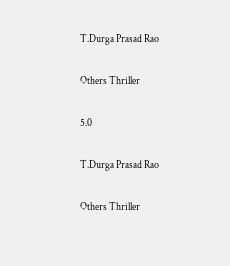T.Durga Prasad Rao

Others Thriller

5.0

T.Durga Prasad Rao

Others Thriller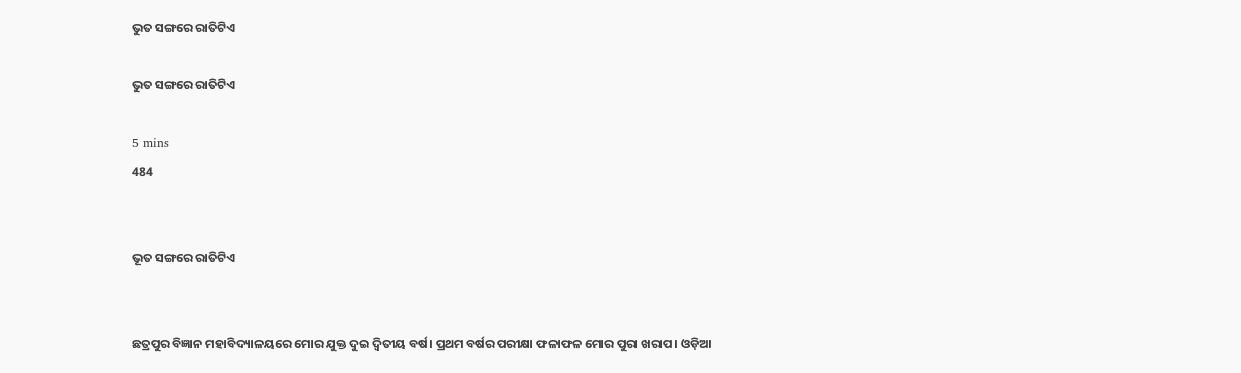ଭୁତ ସଙ୍ଗରେ ରାତିଟିଏ

ଭୁତ ସଙ୍ଗରେ ରାତିଟିଏ

5 mins
484


ଭୂତ ସଙ୍ଗରେ ରାତିଟିଏ


ଛତ୍ରପୁର ବିଜ୍ଞାନ ମହାବିଦ୍ୟାଳୟରେ ମୋର ଯୁକ୍ତ ଦୁଇ ଦ୍ୱିତୀୟ ବର୍ଷ। ପ୍ରଥମ ବର୍ଷର ପରୀକ୍ଷା ଫଳାଫଳ ମୋର ପୁରା ଖରାପ। ଓଡ଼ିଆ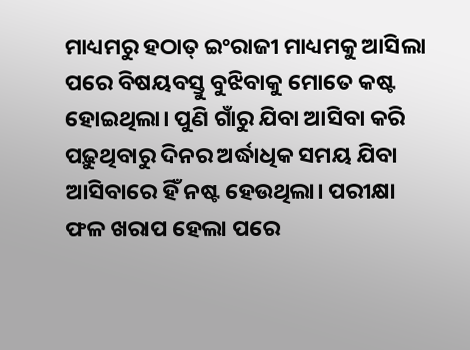ମାଧ୍ୟମରୁ ହଠାତ୍ ଇଂରାଜୀ ମାଧ୍ୟମକୁ ଆସିଲା ପରେ ବିଷୟବସ୍ତୁ ବୁଝିବାକୁ ମୋତେ କଷ୍ଟ ହୋଇଥିଲା। ପୁଣି ଗାଁରୁ ଯିବା ଆସିବା କରି ପଢ଼ୁଥିବାରୁ ଦିନର ଅର୍ଦ୍ଧାଧିକ ସମୟ ଯିବା ଆସିବାରେ ହିଁ ନଷ୍ଟ ହେଉଥିଲା। ପରୀକ୍ଷା ଫଳ ଖରାପ ହେଲା ପରେ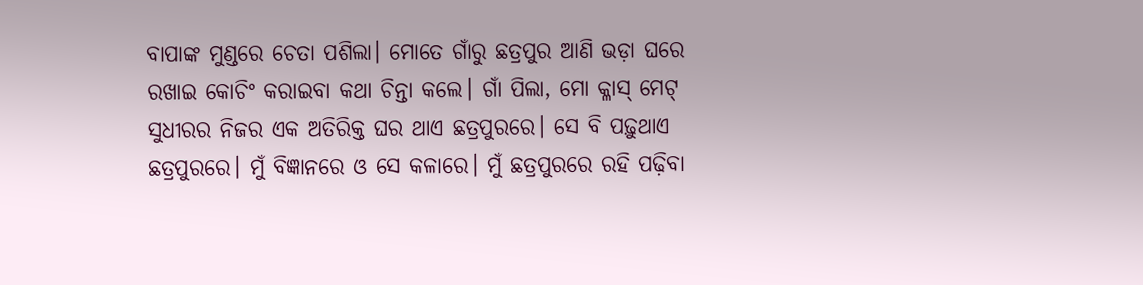ବାପାଙ୍କ ମୁଣ୍ଡରେ ଚେତା ପଶିଲା। ମୋତେ ଗାଁରୁ ଛତ୍ରପୁର ଆଣି ଭଡ଼ା ଘରେ ରଖାଇ କୋଚିଂ କରାଇବା କଥା ଚିନ୍ତା କଲେ। ଗାଁ ପିଲା, ମୋ କ୍ଳାସ୍ ମେଟ୍ ସୁଧୀରର ନିଜର ଏକ ଅତିରିକ୍ତ ଘର ଥାଏ ଛତ୍ରପୁରରେ। ସେ ବି ପଢ଼ୁଥାଏ ଛତ୍ରପୁରରେ। ମୁଁ ବିଜ୍ଞାନରେ ଓ ସେ କଳାରେ। ମୁଁ ଛତ୍ରପୁରରେ ରହି ପଢ଼ିବା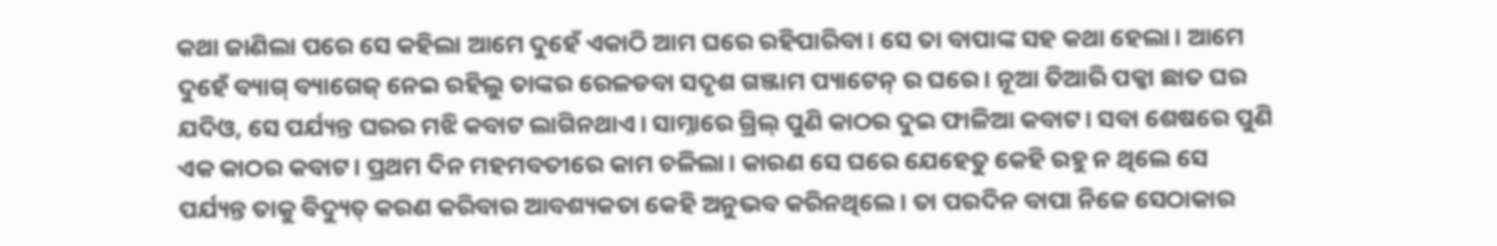କଥା ଜାଣିଲା ପରେ ସେ କହିଲା ଆମେ ଦୁହେଁ ଏକାଠି ଆମ ଘରେ ରହିପାରିବା। ସେ ତା ବାପାଙ୍କ ସହ କଥା ହେଲା। ଆମେ ଦୁହେଁ ବ୍ୟାଗ୍ ବ୍ୟାଗେଜ୍ ନେଇ ରହିଲୁ ତାଙ୍କର ରେଳଡବା ସଦୃଶ ଗଞ୍ଜାମ ପ୍ୟାଟେନ୍ ର ଘରେ। ନୂଆ ତିଆରି ପକ୍କା ଛାତ ଘର ଯଦିଓ, ସେ ପର୍ଯ୍ୟନ୍ତ ଘରର ମଝି କବାଟ ଲାଗିନଥାଏ। ସାମ୍ନାରେ ଗ୍ରିଲ୍ ପୁଣି କାଠର ଦୁଇ ଫାଳିଆ କବାଟ। ସବା ଶେଷରେ ପୁଣି ଏକ କାଠର କବାଟ। ପ୍ରଥମ ଦିନ ମହମବତୀରେ କାମ ଚଳିଲା। କାରଣ ସେ ଘରେ ଯେହେତୁ କେହି ରହୁ ନ ଥିଲେ ସେ ପର୍ଯ୍ୟନ୍ତ ତାକୁ ବିଦ୍ୟୁତ୍ କରଣ କରିବାର ଆବଶ୍ୟକତା କେହି ଅନୁଭବ କରିନଥିଲେ। ତା ପରଦିନ ବାପା ନିଜେ ସେଠାକାର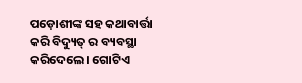ପଡ଼ୋଶୀଙ୍କ ସହ କଥାବାର୍ତ୍ତା କରି ବିଦ୍ୟୁତ୍ ର ବ୍ୟବସ୍ଥା କରିଦେଲେ। ଗୋଟିଏ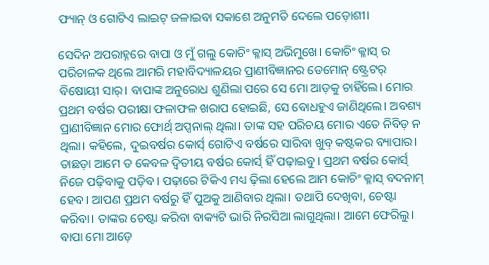ଫ୍ୟାନ୍ ଓ ଗୋଟିଏ ଲାଇଟ୍ ଜଳାଇବା ସକାଶେ ଅନୁମତି ଦେଲେ ପଡ଼ୋଶୀ।

ସେଦିନ ଅପରାହ୍ନରେ ବାପା ଓ ମୁଁ ଗଲୁ କୋଚିଂ କ୍ଳାସ୍ ଅଭିମୁଖେ। କୋଚିଂ କ୍ଳାସ୍ ର ପରିଚାଳକ ଥିଲେ ଆମରି ମହାବିଦ୍ୟାଳୟର ପ୍ରାଣୀବିଜ୍ଞାନର ଡେମୋନ୍ ଷ୍ଟ୍ରେଟର୍ ବିଷୋୟୀ ସାର୍। ବାପାଙ୍କ ଅନୁରୋଧ ଶୁଣିଲା ପରେ ସେ ମୋ ଆଡ଼କୁ ଚାହିଁଲେ। ମୋର ପ୍ରଥମ ବର୍ଷର ପରୀକ୍ଷା ଫଳାଫଳ ଖରାପ ହୋଇଛି, ସେ ବୋଧହୁଏ ଜାଣିଥିଲେ। ଅବଶ୍ୟ ପ୍ରାଣୀବିଜ୍ଞାନ ମୋର ଫୋର୍ଥ୍ ଅପ୍ସନାଲ୍ ଥିଲା। ତାଙ୍କ ସହ ପରିଚୟ ମୋର ଏତେ ନିବିଡ଼ ନ ଥିଲା। କହିଲେ, ଦୁଇବର୍ଷର କୋର୍ସ୍ ଗୋଟିଏ ବର୍ଷରେ ସାରିବା ଖୁବ୍ କଷ୍ଟକର ବ୍ୟାପାର। ତାଛଡ଼ା ଆମେ ତ କେବଳ ଦ୍ବିତୀୟ ବର୍ଷର କୋର୍ସ୍ ହିଁ ପଢ଼ାଇବୁ। ପ୍ରଥମ ବର୍ଷର କୋର୍ସ୍ ନିଜେ ପଢ଼ିବାକୁ ପଡ଼ିବ। ପଢ଼ାରେ ଟିକିଏ ମଧ୍ୟ ଢ଼ିଲା ହେଲେ ଆମ କୋଚିଂ କ୍ଳାସ୍ ବଦନାମ୍ ହେବ। ଆପଣ ପ୍ରଥମ ବର୍ଷରୁ ହିଁ ପୁଅକୁ ଆଣିବାର ଥିଲା। ତଥାପି ଦେଖିବା, ଚେଷ୍ଟା କରିବା। ତାଙ୍କର ଚେଷ୍ଟା କରିବା ବାକ୍ୟଟି ଭାରି ନିରସିଆ ଲାଗୁଥିଲା। ଆମେ ଫେରିଲୁ। ବାପା ମୋ ଆଡ଼େ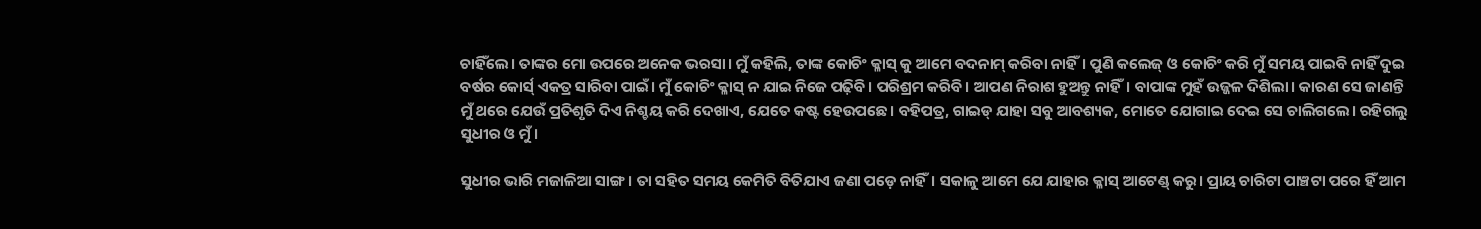ଚାହିଁଲେ। ତାଙ୍କର ମୋ ଉପରେ ଅନେକ ଭରସା। ମୁଁ କହିଲି, ତାଙ୍କ କୋଚିଂ କ୍ଳାସ୍ କୁ ଆମେ ବଦନାମ୍ କରିବା ନାହିଁ। ପୁଣି କଲେଜ୍ ଓ କୋଚିଂ କରି ମୁଁ ସମୟ ପାଇବି ନାହିଁ ଦୁଇ ବର୍ଷର କୋର୍ସ୍ ଏକତ୍ର ସାରିବା ପାଇଁ। ମୁଁ କୋଚିଂ କ୍ଳାସ୍ ନ ଯାଇ ନିଜେ ପଢ଼ିବି। ପରିଶ୍ରମ କରିବି। ଆପଣ ନିରାଶ ହୁଅନ୍ତୁ ନାହିଁ। ବାପାଙ୍କ ମୁହଁ ଉଜ୍ଜଳ ଦିଶିଲା। କାରଣ ସେ ଜାଣନ୍ତି ମୁଁ ଥରେ ଯେଉଁ ପ୍ରତିଶୃତି ଦିଏ ନିଶ୍ଚୟ କରି ଦେଖାଏ, ଯେତେ କଷ୍ଟ ହେଉପଛେ। ବହିପତ୍ର, ଗାଇଡ୍ ଯାହା ସବୁ ଆବଶ୍ୟକ, ମୋତେ ଯୋଗାଇ ଦେଇ ସେ ଚାଲିଗଲେ। ରହିଗଲୁ ସୁଧୀର ଓ ମୁଁ।

ସୁଧୀର ଭାରି ମଜାଳିଆ ସାଙ୍ଗ। ତା ସହିତ ସମୟ କେମିତି ବିତିଯାଏ ଜଣା ପଡ଼େ ନାହିଁ। ସକାଳୁ ଆମେ ଯେ ଯାହାର କ୍ଳାସ୍ ଆଟେଣ୍ଡ୍ କରୁ। ପ୍ରାୟ ଚାରିଟା ପାଞ୍ଚଟା ପରେ ହିଁ ଆମ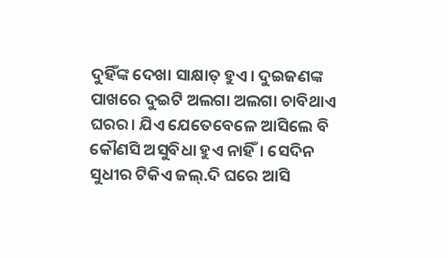ଦୁହିଁଙ୍କ ଦେଖା ସାକ୍ଷାତ୍ ହୁଏ। ଦୁଇଜଣଙ୍କ ପାଖରେ ଦୁଇଟି ଅଲଗା ଅଲଗା ଚାବିଥାଏ ଘରର। ଯିଏ ଯେତେବେଳେ ଆସିଲେ ବି କୌଣସି ଅସୁବିଧା ହୁଏ ନାହିଁ। ସେଦିନ ସୁଧୀର ଟିକିଏ ଜଲ୍.ଦି ଘରେ ଆସି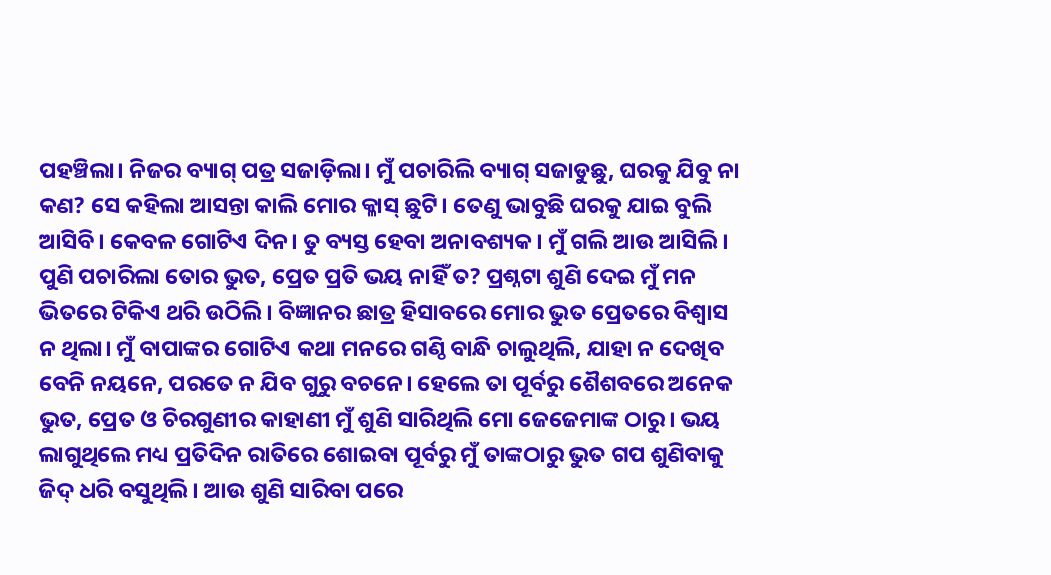ପହଞ୍ଚିଲା। ନିଜର ବ୍ୟାଗ୍ ପତ୍ର ସଜାଡ଼ିଲା। ମୁଁ ପଚାରିଲି ବ୍ୟାଗ୍ ସଜାଡୁଛୁ, ଘରକୁ ଯିବୁ ନା କଣ? ସେ କହିଲା ଆସନ୍ତା କାଲି ମୋର କ୍ଳାସ୍ ଛୁଟି। ତେଣୁ ଭାବୁଛି ଘରକୁ ଯାଇ ବୁଲି ଆସିବି। କେବଳ ଗୋଟିଏ ଦିନ। ତୁ ବ୍ୟସ୍ତ ହେବା ଅନାବଶ୍ୟକ। ମୁଁ ଗଲି ଆଉ ଆସିଲି। ପୁଣି ପଚାରିଲା ତୋର ଭୁତ, ପ୍ରେତ ପ୍ରତି ଭୟ ନାହିଁ ତ? ପ୍ରଶ୍ନଟା ଶୁଣି ଦେଇ ମୁଁ ମନ ଭିତରେ ଟିକିଏ ଥରି ଉଠିଲି। ବିଜ୍ଞାନର ଛାତ୍ର ହିସାବରେ ମୋର ଭୁତ ପ୍ରେତରେ ବିଶ୍ୱାସ ନ ଥିଲା। ମୁଁ ବାପାଙ୍କର ଗୋଟିଏ କଥା ମନରେ ଗଣ୍ଠି ବାନ୍ଧି ଚାଲୁଥିଲି, ଯାହା ନ ଦେଖିବ ବେନି ନୟନେ, ପରତେ ନ ଯିବ ଗୁରୁ ବଚନେ। ହେଲେ ତା ପୂର୍ବରୁ ଶୈଶବରେ ଅନେକ ଭୁତ, ପ୍ରେତ ଓ ଚିରଗୁଣୀର କାହାଣୀ ମୁଁ ଶୁଣି ସାରିଥିଲି ମୋ ଜେଜେମାଙ୍କ ଠାରୁ। ଭୟ ଲାଗୁଥିଲେ ମଧ୍ୟ ପ୍ରତିଦିନ ରାତିରେ ଶୋଇବା ପୂର୍ବରୁ ମୁଁ ତାଙ୍କଠାରୁ ଭୁତ ଗପ ଶୁଣିବାକୁ ଜିଦ୍ ଧରି ବସୁଥିଲି। ଆଉ ଶୁଣି ସାରିବା ପରେ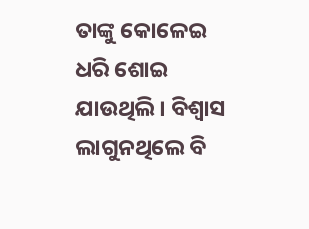ତାଙ୍କୁ କୋଳେଇ ଧରି ଶୋଇ ଯାଉଥିଲି। ବିଶ୍ୱାସ ଲାଗୁନଥିଲେ ବି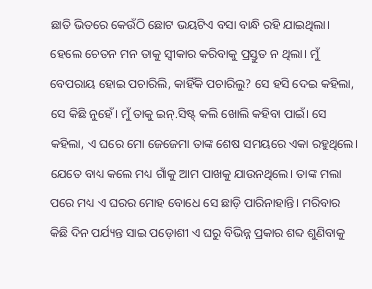ଛାତି ଭିତରେ କେଉଁଠି ଛୋଟ ଭୟଟିଏ ବସା ବାନ୍ଧି ରହି ଯାଇଥିଲା। ହେଲେ ଚେତନ ମନ ତାକୁ ସ୍ୱୀକାର କରିବାକୁ ପ୍ରସ୍ତୁତ ନ ଥିଲା। ମୁଁ ବେପରାୟ ହୋଇ ପଚାରିଲି, କାହିଁକି ପଚାରିଲୁ? ସେ ହସି ଦେଇ କହିଲା, ସେ କିଛି ନୁହେଁ। ମୁଁ ତାକୁ ଇନ୍.ସିଷ୍ଟ୍ କଲି ଖୋଲି କହିବା ପାଇଁ। ସେ କହିଲା, ଏ ଘରେ ମୋ ଜେଜେମା ତାଙ୍କ ଶେଷ ସମୟରେ ଏକା ରହୁଥିଲେ। ଯେତେ ବାଧ୍ୟ କଲେ ମଧ୍ୟ ଗାଁକୁ ଆମ ପାଖକୁ ଯାଉନଥିଲେ। ତାଙ୍କ ମଲା ପରେ ମଧ୍ୟ ଏ ଘରର ମୋହ ବୋଧେ ସେ ଛାଡ଼ି ପାରିନାହାନ୍ତି। ମରିବାର କିଛି ଦିନ ପର୍ଯ୍ୟନ୍ତ ସାଇ ପଡ଼ୋଶୀ ଏ ଘରୁ ବିଭିନ୍ନ ପ୍ରକାର ଶବ୍ଦ ଶୁଣିବାକୁ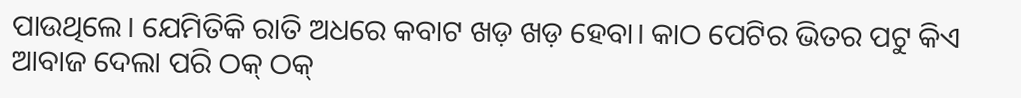ପାଉଥିଲେ। ଯେମିତିକି ରାତି ଅଧରେ କବାଟ ଖଡ଼ ଖଡ଼ ହେବା। କାଠ ପେଟିର ଭିତର ପଟୁ କିଏ ଆବାଜ ଦେଲା ପରି ଠକ୍ ଠକ୍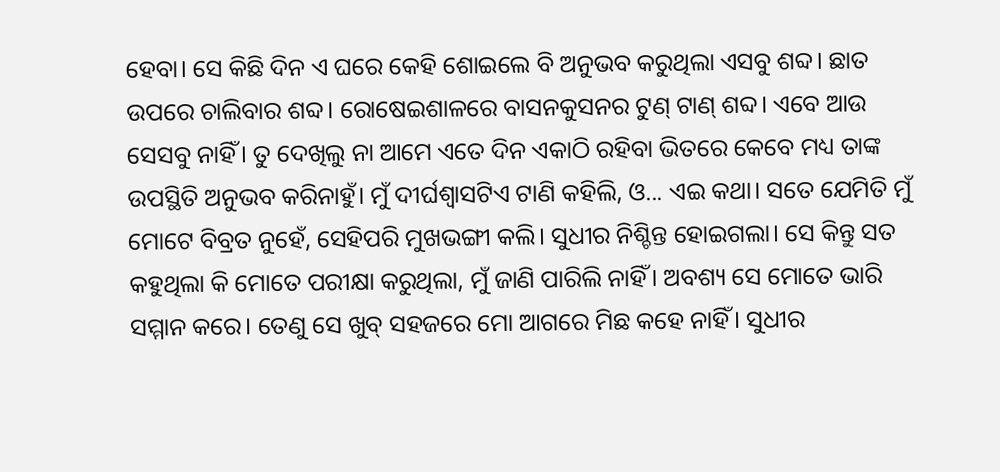ହେବା। ସେ କିଛି ଦିନ ଏ ଘରେ କେହି ଶୋଇଲେ ବି ଅନୁଭବ କରୁଥିଲା ଏସବୁ ଶବ୍ଦ। ଛାତ ଉପରେ ଚାଲିବାର ଶବ୍ଦ। ରୋଷେଇଶାଳରେ ବାସନକୁସନର ଟୁଣ୍ ଟାଣ୍ ଶବ୍ଦ। ଏବେ ଆଉ ସେସବୁ ନାହିଁ। ତୁ ଦେଖିଲୁ ନା ଆମେ ଏତେ ଦିନ ଏକାଠି ରହିବା ଭିତରେ କେବେ ମଧ୍ୟ ତାଙ୍କ ଉପସ୍ଥିତି ଅନୁଭବ କରିନାହୁଁ। ମୁଁ ଦୀର୍ଘଶ୍ୱାସଟିଏ ଟାଣି କହିଲି, ଓ... ଏଇ କଥା। ସତେ ଯେମିତି ମୁଁ ମୋଟେ ବିବ୍ରତ ନୁହେଁ, ସେହିପରି ମୁଖଭଙ୍ଗୀ କଲି। ସୁଧୀର ନିଶ୍ଚିନ୍ତ ହୋଇଗଲା। ସେ କିନ୍ତୁ ସତ କହୁଥିଲା କି ମୋତେ ପରୀକ୍ଷା କରୁଥିଲା, ମୁଁ ଜାଣି ପାରିଲି ନାହିଁ। ଅବଶ୍ୟ ସେ ମୋତେ ଭାରି ସମ୍ମାନ କରେ। ତେଣୁ ସେ ଖୁବ୍ ସହଜରେ ମୋ ଆଗରେ ମିଛ କହେ ନାହିଁ। ସୁଧୀର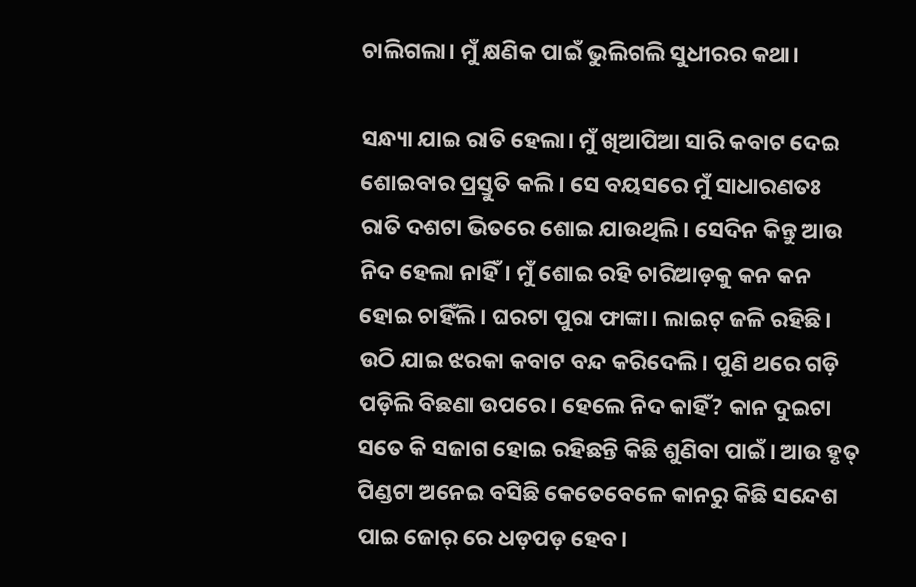ଚାଲିଗଲା। ମୁଁ କ୍ଷଣିକ ପାଇଁ ଭୁଲିଗଲି ସୁଧୀରର କଥା।

ସନ୍ଧ୍ୟା ଯାଇ ରାତି ହେଲା। ମୁଁ ଖିଆପିଆ ସାରି କବାଟ ଦେଇ ଶୋଇବାର ପ୍ରସ୍ତୁତି କଲି। ସେ ବୟସରେ ମୁଁ ସାଧାରଣତଃ ରାତି ଦଶଟା ଭିତରେ ଶୋଇ ଯାଉଥିଲି। ସେଦିନ କିନ୍ତୁ ଆଉ ନିଦ ହେଲା ନାହିଁ। ମୁଁ ଶୋଇ ରହି ଚାରିଆଡ଼କୁ କନ କନ ହୋଇ ଚାହିଁଲି। ଘରଟା ପୁରା ଫାଙ୍କା। ଲାଇଟ୍ ଜଳି ରହିଛି। ଉଠି ଯାଇ ଝରକା କବାଟ ବନ୍ଦ କରିଦେଲି। ପୁଣି ଥରେ ଗଡ଼ି ପଡ଼ିଲି ବିଛଣା ଉପରେ। ହେଲେ ନିଦ କାହିଁ? କାନ ଦୁଇଟା ସତେ କି ସଜାଗ ହୋଇ ରହିଛନ୍ତି କିଛି ଶୁଣିବା ପାଇଁ। ଆଉ ହୃତ୍ ପିଣ୍ଡଟା ଅନେଇ ବସିଛି କେତେବେଳେ କାନରୁ କିଛି ସନ୍ଦେଶ ପାଇ ଜୋର୍ ରେ ଧଡ଼ପଡ଼ ହେବ।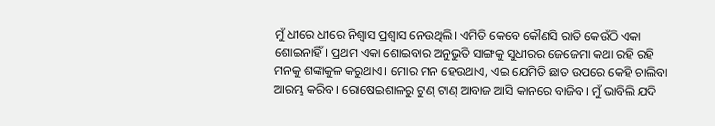ମୁଁ ଧୀରେ ଧୀରେ ନିଶ୍ୱାସ ପ୍ରଶ୍ୱାସ ନେଉଥିଲି। ଏମିତି କେବେ କୌଣସି ରାତି କେଉଁଠି ଏକା ଶୋଇନାହିଁ। ପ୍ରଥମ ଏକା ଶୋଇବାର ଅନୁଭୁତି ସାଙ୍ଗକୁ ସୁଧୀରର ଜେଜେମା କଥା ରହି ରହି ମନକୁ ଶଙ୍କାକୁଳ କରୁଥାଏ। ମୋର ମନ ହେଉଥାଏ, ଏଇ ଯେମିତି ଛାତ ଉପରେ କେହି ଚାଲିବା ଆରମ୍ଭ କରିବ। ରୋଷେଇଶାଳରୁ ଟୁଣ୍ ଟାଣ୍ ଆବାଜ ଆସି କାନରେ ବାଜିବ। ମୁଁ ଭାବିଲି ଯଦି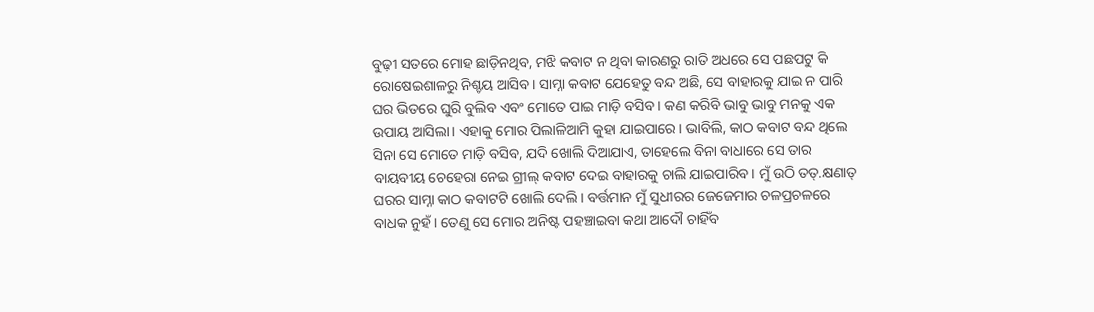ବୁଢ଼ୀ ସତରେ ମୋହ ଛାଡ଼ିନଥିବ, ମଝି କବାଟ ନ ଥିବା କାରଣରୁ ରାତି ଅଧରେ ସେ ପଛପଟୁ କି ରୋଷେଇଶାଳରୁ ନିଶ୍ଚୟ ଆସିବ। ସାମ୍ନା କବାଟ ଯେହେତୁ ବନ୍ଦ ଅଛି, ସେ ବାହାରକୁ ଯାଇ ନ ପାରି ଘର ଭିତରେ ଘୁରି ବୁଲିବ ଏବଂ ମୋତେ ପାଇ ମାଡ଼ି ବସିବ। କଣ କରିବି ଭାବୁ ଭାବୁ ମନକୁ ଏକ ଉପାୟ ଆସିଲା। ଏହାକୁ ମୋର ପିଲାଳିଆମି କୁହା ଯାଇପାରେ। ଭାବିଲି, କାଠ କବାଟ ବନ୍ଦ ଥିଲେ ସିନା ସେ ମୋତେ ମାଡ଼ି ବସିବ, ଯଦି ଖୋଲି ଦିଆଯାଏ, ତାହେଲେ ବିନା ବାଧାରେ ସେ ତାର ବାୟବୀୟ ଚେହେରା ନେଇ ଗ୍ରୀଲ୍ କବାଟ ଦେଇ ବାହାରକୁ ଚାଲି ଯାଇପାରିବ। ମୁଁ ଉଠି ତତ୍.କ୍ଷଣାତ୍ ଘରର ସାମ୍ନା କାଠ କବାଟଟି ଖୋଲି ଦେଲି। ବର୍ତ୍ତମାନ ମୁଁ ସୁଧୀରର ଜେଜେମାର ଚଳପ୍ରଚଳରେ ବାଧକ ନୁହଁ। ତେଣୁ ସେ ମୋର ଅନିଷ୍ଟ ପହଞ୍ଚାଇବା କଥା ଆଦୌ ଚାହିଁବ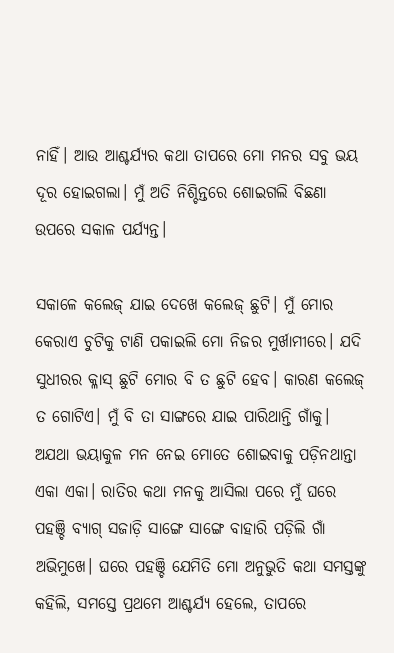ନାହିଁ। ଆଉ ଆଶ୍ଚର୍ଯ୍ୟର କଥା ତାପରେ ମୋ ମନର ସବୁ ଭୟ ଦୂର ହୋଇଗଲା। ମୁଁ ଅତି ନିଶ୍ଚିନ୍ତରେ ଶୋଇଗଲି ବିଛଣା ଉପରେ ସକାଳ ପର୍ଯ୍ୟନ୍ତ।

ସକାଳେ କଲେଜ୍ ଯାଇ ଦେଖେ କଲେଜ୍ ଛୁଟି। ମୁଁ ମୋର କେରାଏ ଚୁଟିକୁ ଟାଣି ପକାଇଲି ମୋ ନିଜର ମୁର୍ଖାମୀରେ। ଯଦି ସୁଧୀରର କ୍ଳାସ୍ ଛୁଟି ମୋର ବି ତ ଛୁଟି ହେବ। କାରଣ କଲେଜ୍ ତ ଗୋଟିଏ। ମୁଁ ବି ତା ସାଙ୍ଗରେ ଯାଇ ପାରିଥାନ୍ତି ଗାଁକୁ। ଅଯଥା ଭୟାକୁଳ ମନ ନେଇ ମୋତେ ଶୋଇବାକୁ ପଡ଼ିନଥାନ୍ତା ଏକା ଏକା। ରାତିର କଥା ମନକୁ ଆସିଲା ପରେ ମୁଁ ଘରେ ପହଞ୍ଚି ବ୍ୟାଗ୍ ସଜାଡ଼ି ସାଙ୍ଗେ ସାଙ୍ଗେ ବାହାରି ପଡ଼ିଲି ଗାଁ ଅଭିମୁଖେ। ଘରେ ପହଞ୍ଚି ଯେମିତି ମୋ ଅନୁଭୁତି କଥା ସମସ୍ତଙ୍କୁ କହିଲି, ସମସ୍ତେ ପ୍ରଥମେ ଆଶ୍ଚର୍ଯ୍ୟ ହେଲେ, ତାପରେ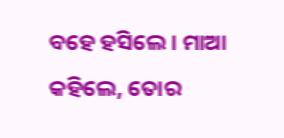ବହେ ହସିଲେ। ମାଆ କହିଲେ, ତୋର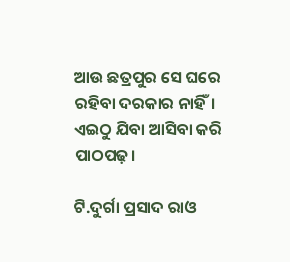ଆଉ ଛତ୍ରପୁର ସେ ଘରେ ରହିବା ଦରକାର ନାହିଁ। ଏଇଠୁ ଯିବା ଆସିବା କରି ପାଠପଢ଼।

ଟି.ଦୁର୍ଗା ପ୍ରସାଦ ରାଓ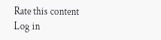Rate this content
Log in